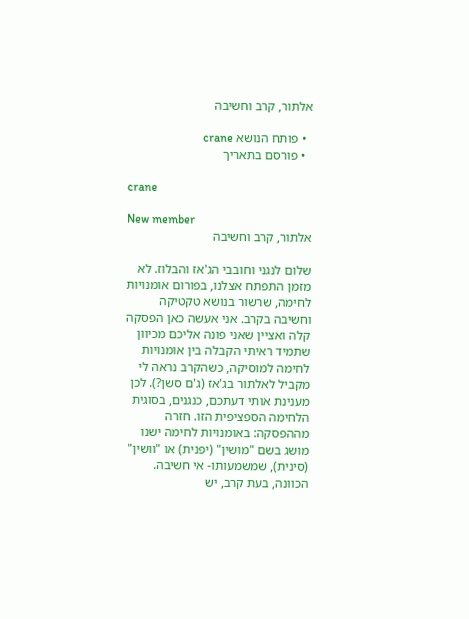אלתור, קרב וחשיבה

  • פותח הנושא crane
  • פורסם בתאריך

crane

New member
אלתור, קרב וחשיבה

שלום לנגני וחובבי הג'אז והבלוז. לא מזמן התפתח אצלנו, בפורום אומנויות לחימה, שרשור בנושא טקטיקה וחשיבה בקרב. אני אעשה כאן הפסקה קלה ואציין שאני פונה אליכם מכיוון שתמיד ראיתי הקבלה בין אומנויות לחימה למוסיקה, כשהקרב נראה לי מקביל לאלתור בג'אז (ג'ם סשן?). לכן מענינת אותי דעתכם, כנגנים, בסוגית הלחימה הספציפית הזו. חזרה מההפסקה: באומנויות לחימה ישנו מושג בשם "מושין" (יפנית) או "וושין" (סינית), שמשמעותו- אי חשיבה. הכוונה, בעת קרב, יש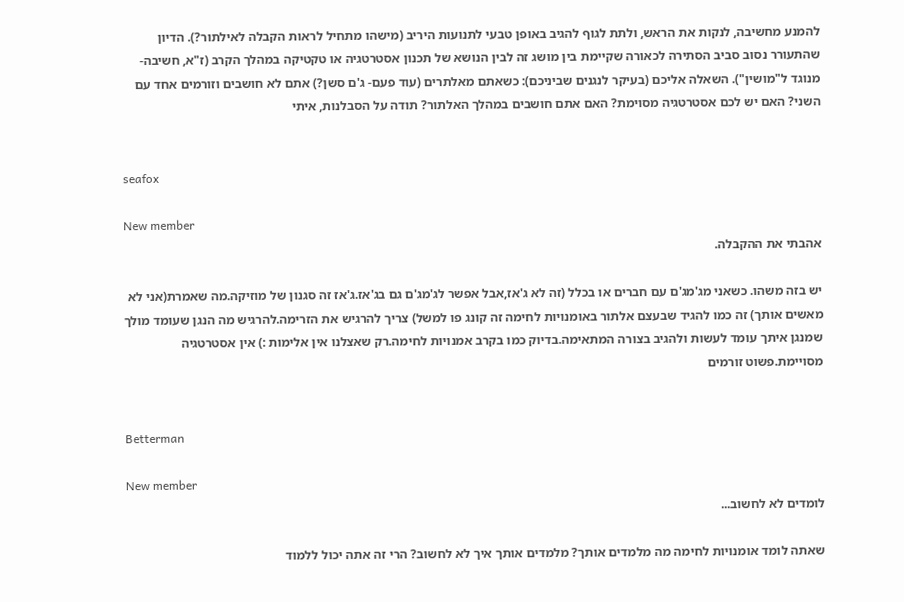להמנע מחשיבה, לנקות את הראש, ולתת לגוף להגיב באופן טבעי לתנועות היריב (מישהו מתחיל לראות הקבלה לאילתור?). הדיון שהתעורר נסוב סביב הסתירה לכאורה שקיימת בין מושג זה לבין הנושא של תכנון אסטרטגיה או טקטיקה במהלך הקרב (ז"א, חשיבה- מנוגד ל"מושין"). השאלה אליכם (בעיקר לנגנים שביניכם): כשאתם מאלתרים (עוד פעם- ג'ם סשן?) אתם לא חושבים וזורמים אחד עם השני? האם יש לכם אסטרטגיה מסוימת? האם אתם חושבים במהלך האלתור? תודה על הסבלנות, איתי


seafox

New member
אהבתי את ההקבלה.

יש בזה משהו. כשאני מג'מג'ם עם חברים או בכלל (זה לא ג'אז,אבל אפשר לג'מג'ם גם בג'אז.ג'אז זה סגנון של מוזיקה.מה שאמרת(אני לא מאשים אותך) זה כמו להגיד שבעצם אלתור באומנויות לחימה זה קונג פו למשל) צריך להרגיש את הזרימה.להרגיש מה הנגן שעומד מולך שמנגן איתך עומד לעשות ולהגיב בצורה המתאימה.בדיוק כמו בקרב אמנויות לחימה.רק שאצלנו אין אלימות :) אין אסטרטגיה מסויימת.פשוט זורמים


Betterman

New member
לומדים לא לחשוב...

שאתה לומד אומנויות לחימה מה מלמדים אותך? מלמדים אותך איך לא לחשוב? הרי זה אתה יכול ללמוד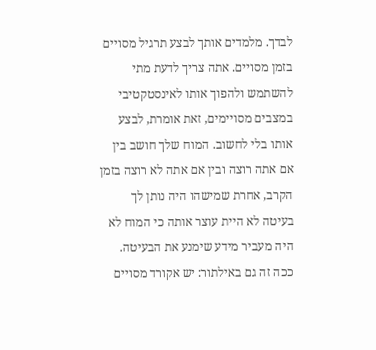לבדך. מלמדים אותך לבצע תרגיל מסויים בזמן מסויים. אתה צריך לדעת מתי להשתמש ולהפוך אותו לאינסטקטיבי במצבים מסויימים, זאת אומרת, לבצע אותו בלי לחשוב. המוח שלך חושב בין אם אתה רוצה ובין אם אתה לא רוצה בזמן הקרב, אחרת שמישהו היה נותן לך בעיטה לא היית עוצר אותה כי המוח לא היה מעביר מידע שימנע את הבעיטה. ככה זה גם באילתור: יש אקורד מסויים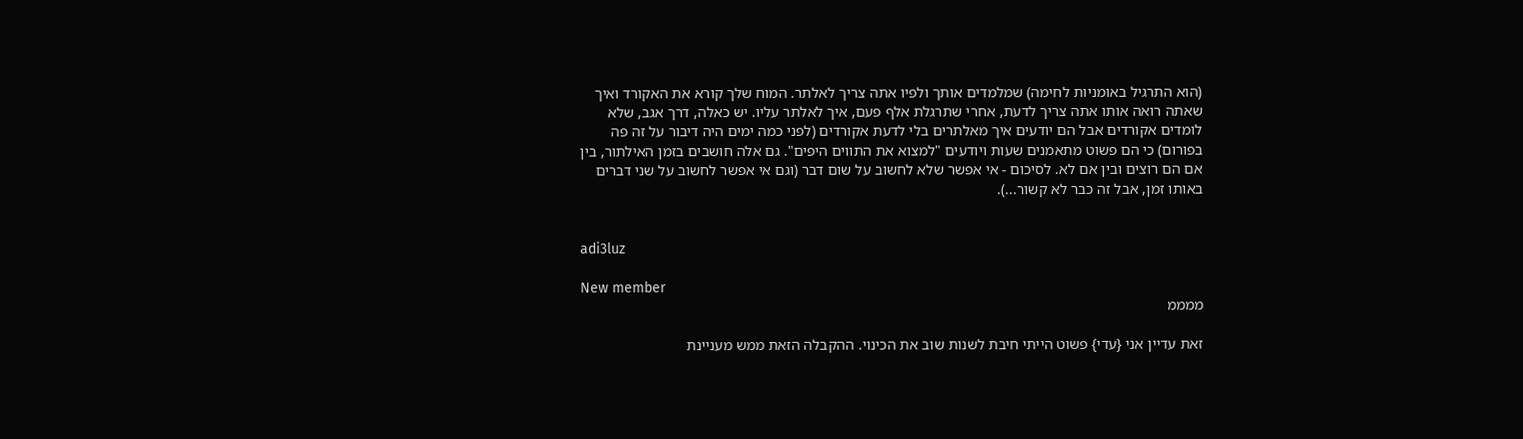(הוא התרגיל באומניות לחימה) שמלמדים אותך ולפיו אתה צריך לאלתר. המוח שלך קורא את האקורד ואיך שאתה רואה אותו אתה צריך לדעת, אחרי שתרגלת אלף פעם, איך לאלתר עליו. יש כאלה, דרך אגב, שלא לומדים אקורדים אבל הם יודעים איך מאלתרים בלי לדעת אקורדים (לפני כמה ימים היה דיבור על זה פה בפורום) כי הם פשוט מתאמנים שעות ויודעים "למצוא את התווים היפים". גם אלה חושבים בזמן האילתור, בין אם הם רוצים ובין אם לא. לסיכום - אי אפשר שלא לחשוב על שום דבר (וגם אי אפשר לחשוב על שני דברים באותו זמן, אבל זה כבר לא קשור...).


adi3luz

New member
ממממ

זאת עדיין אני {עדי} פשוט הייתי חיבת לשנות שוב את הכינוי. ההקבלה הזאת ממש מעניינת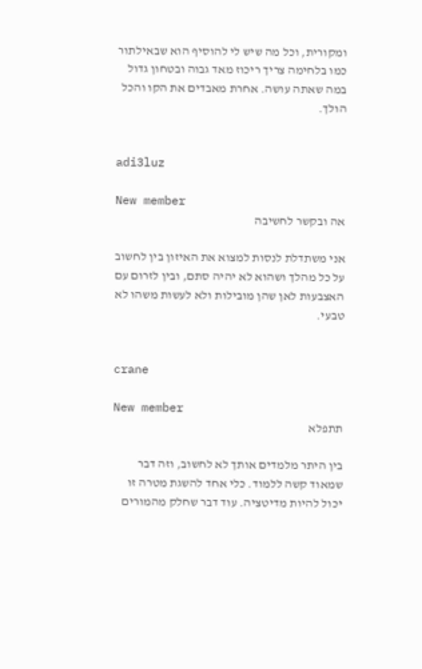ומקורית, וכל מה שיש לי להוסיף הוא שבאילתור כמו בלחימה צריך ריכוז מאד גבוה ובטחון גדול במה שאתה עושה. אחרת מאבדים את הקו והכל הולך.


adi3luz

New member
אה ובקשר לחשיבה

אני משתדלת לנסות למצוא את האיזון בין לחשוב על כל מהלך ושהוא לא יהיה סתם, ובין לזרום עם האצבעות לאן שהן מובילות ולא לעשות משהו לא טבעי.


crane

New member
תתפלא

בין היתר מלמדים אותך לא לחשוב, וזה דבר שמאוד קשה ללמוד. כלי אחד להשגת מטרה זו יכול להיות מדיטציה. עוד דבר שחלק מהמורים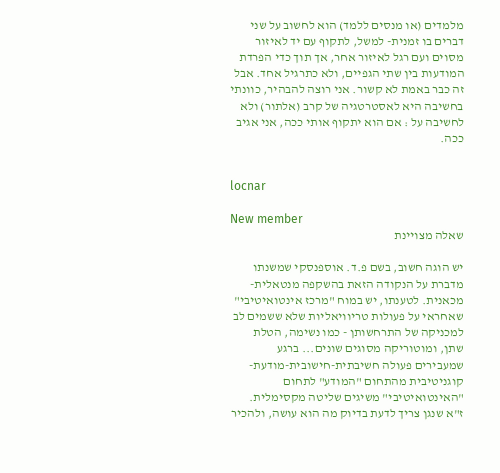מלמדים (או מנסים ללמד) הוא לחשוב על שני דברים בו זמנית- למשל, לתקוף עם יד לאיזור מסוים ועם רגל לאיזור אחר, אך תוך כדי הפרדת המודעות בין שתי הגפיים, ולא כתרגיל אחד. אבל זה כבר באמת לא קשור. אני רוצה להבהיר, כוונתי בחשיבה היא לאסטרטגיה של קרב (אלתור) ולא לחשיבה על : אם הוא יתקוף אותי ככה, אני אגיב ככה.


locnar

New member
שאלה מצויינת

יש הוגה חשוב, בשם פ.ד. אוספנסקי שמשנתו מדברת על הנקודה הזאת בהשקפה מנטאלית-מכאנית. לטענתו, יש במוח "מרכז אינטואיטיבי" שאחראי על פעולות טריוויאליות שלא ששמים לב למכניקה של התרחשותן - כמו נשימה, הטלת שתן, ומוטוריקה מסוגים שונים... ברגע שמעבירים פעולה חשיבתית-חישובית-מודעת-קוגניטיבית מהתחום "המודע" לתחום "האינטואיטיבי" משיגים שליטה מקסימלית. ז"א שנגן צריך לדעת בדיוק מה הוא עושה, ולהכיר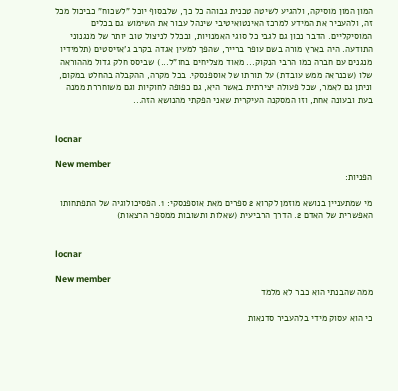המון המון מוסיקה, ולהגיע לשיטה טכנית גבוהה כל כך, שלבסוף יוכל "לשכוח" כביכול מכל זה, ולהעביר את המידע למרכז האינטואיטיבי שינהל עבור את השימוש גם בכלים המוסיקליים. הדבר נכון גם לגבי כל סוגי האמנויות, ובכלל לניצול טוב יותר של מנגנוני התודעה. היה בארץ מורה בשם עופר ברייר, שהפך למעין אגדה בקרב ג'אזיסטים (תלמידיו מנגנים עם חברה כמו הרבי הנקוק... מאוד מצליחים בחו"ל...) שביסס חלק גדול מההוראה שלו (שכנראה ממש עובדת) על תורתו של אוספנסקי. בכל מקרה, ההקבלה בהחלט במקום, וניתן גם לאמר, שכל פעולה יצירתית באשר היא, גם כפופה לחוקיות וגם משוחררת ממנה בעת ובעונה אחת, וזו המסקנה העיקרית שאני הפקתי מהנושא הזה...


locnar

New member
הפניות:

מי שמתעניין בנושא מוזמן לקרוא 2 ספרים מאת אוספנסקי: 1. הפסיכולוגיה של התפתחותו האפשרית של האדם 2. הדרך הרביעית (שאלות ותשובות ממספר הרצאות)


locnar

New member
ממה שהבנתי הוא כבר לא מלמד

כי הוא עסוק מידי בלהעביר סדנאות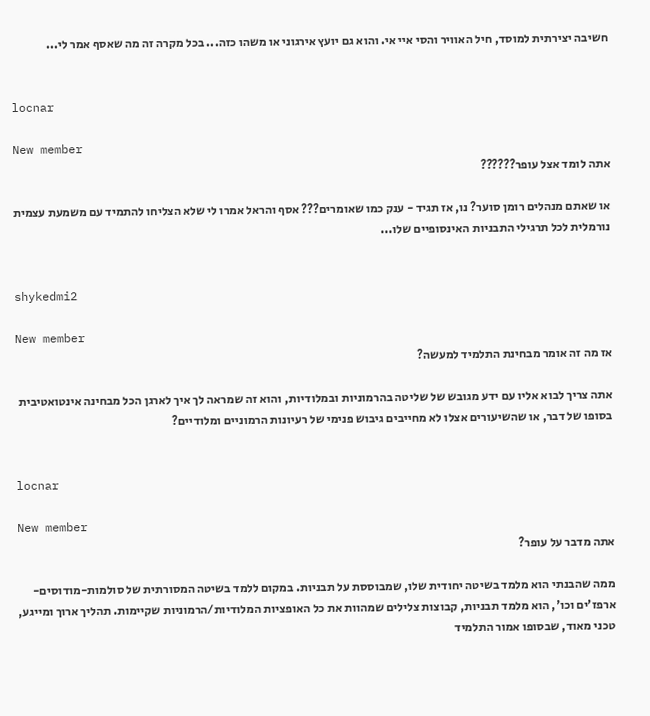חשיבה יצירתית למוסד, חיל האוויר והסי איי אי. והוא גם יועץ אירגוני או משהו כזה... בכל מקרה זה מה שאסף אמר לי...


locnar

New member
אתה לומד אצל עופר??????

או שאתם מנהלים רומן סוער? נו, אז תגיד - ענק כמו שאומרים??? אסף והראל אמרו לי שלא הצליחו להתמיד עם משמעת עצמית נורמלית לכל תרגילי התבניות האינסופיים שלו...


shykedmi2

New member
אז מה זה אומר מבחינת התלמיד למעשה?

אתה צריך לבוא אליו עם ידע מגובש של שליטה בהרמוניות ובמלודיות, והוא זה שמראה לך איך לארגן הכל מבחינה אינטואטיבית בסופו של דבר, או שהשיעורים אצלו לא מחייבים גיבוש פנימי של רעיונות הרמוניים ומלודיים?


locnar

New member
אתה מדבר על עופר?

ממה שהבנתי הוא מלמד בשיטה יחודית שלו, שמבוססת על תבניות. במקום ללמד בשיטה המסורתית של סולמות-מודוסים-ארפז'ים וכו', הוא מלמד תבניות, קבוצות צלילים שמהוות את כל האופציות המלודיות/הרמוניות שקיימות. תהליך ארוך ומייגע, טכני מאוד, שבסופו אמור התלמיד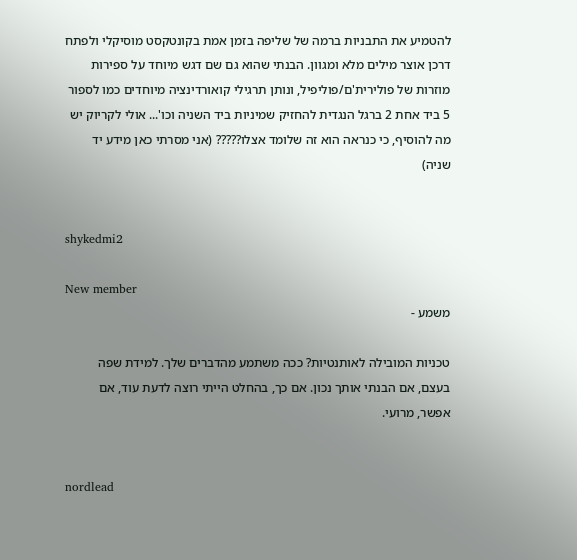להטמיע את התבניות ברמה של שליפה בזמן אמת בקונטקסט מוסיקלי ולפתח דרכן אוצר מילים מלא ומגוון. הבנתי שהוא גם שם דגש מיוחד על ספירות מוזרות של פולירית'ם/פוליפיל, ונותן תרגילי קואורדינציה מיוחדים כמו לספור 5 ביד אחת 2 ברגל הנגדית להחזיק שמיניות ביד השניה וכו'... אולי לקריוק יש מה להוסיף, כי כנראה הוא זה שלומד אצלו????? (אני מסרתי כאן מידע יד שניה)


shykedmi2

New member
משמע -

טכניות המובילה לאותנטיות? ככה משתמע מהדברים שלך. למידת שפה בעצם, אם הבנתי אותך נכון. אם כך, בהחלט הייתי רוצה לדעת עוד, אם אפשר, מרועי.


nordlead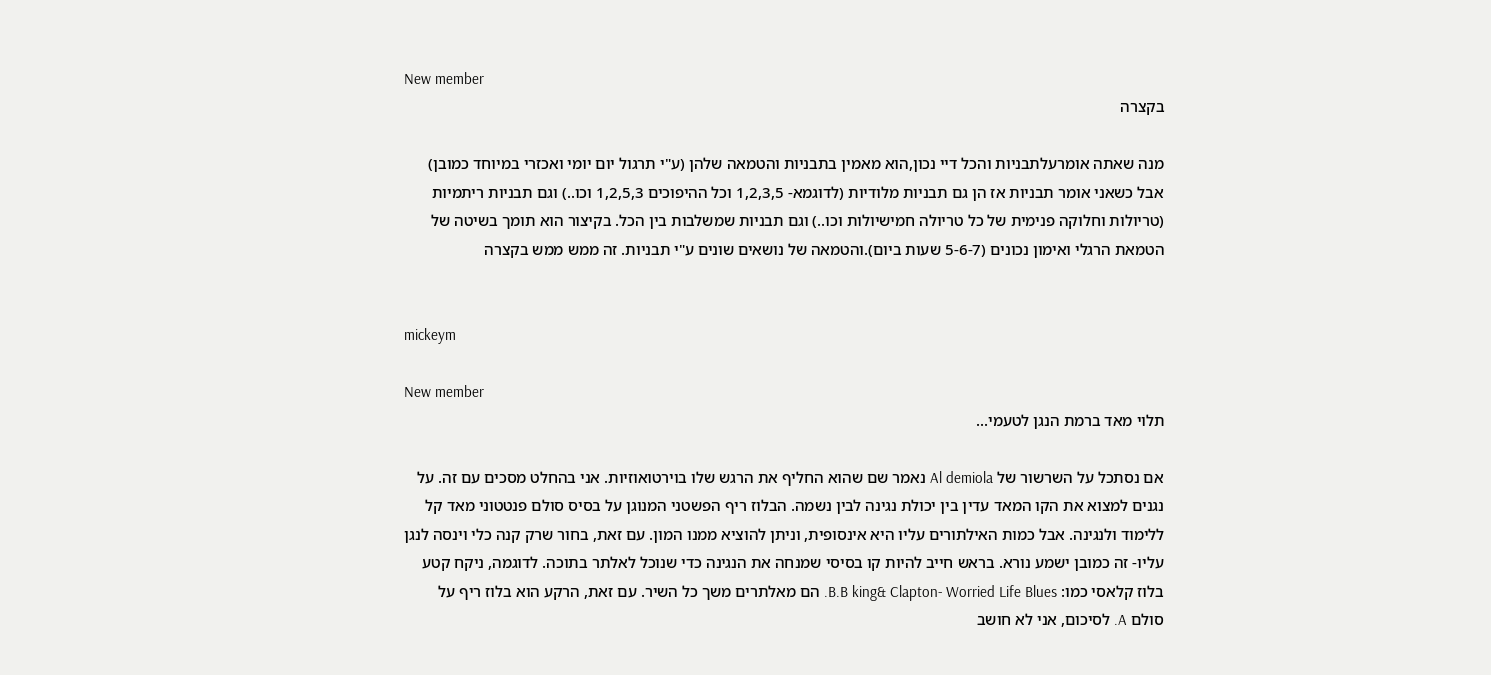New member
בקצרה

מנה שאתה אומרעלתבניות והכל דיי נכון,הוא מאמין בתבניות והטמאה שלהן (ע"י תרגול יום יומי ואכזרי במיוחד כמובן) אבל כשאני אומר תבניות אז הן גם תבניות מלודיות (לדוגמא- 1,2,3,5 וכל ההיפוכים 1,2,5,3 וכו..) וגם תבניות ריתמיות (טריולות וחלוקה פנימית של כל טריולה חמישיולות וכו..) וגם תבניות שמשלבות בין הכל. בקיצור הוא תומך בשיטה של הטמאת הרגלי ואימון נכונים (5-6-7 שעות ביום).והטמאה של נושאים שונים ע"י תבניות. זה ממש ממש בקצרה


mickeym

New member
תלוי מאד ברמת הנגן לטעמי...

אם נסתכל על השרשור של Al demiola נאמר שם שהוא החליף את הרגש שלו בוירטואוזיות. אני בהחלט מסכים עם זה. על נגנים למצוא את הקו המאד עדין בין יכולת נגינה לבין נשמה. הבלוז ריף הפשטני המנוגן על בסיס סולם פנטטוני מאד קל ללימוד ולנגינה. אבל כמות האילתורים עליו היא אינסופית, וניתן להוציא ממנו המון. עם זאת, בחור שרק קנה כלי וינסה לנגן עליו- זה כמובן ישמע נורא. בראש חייב להיות קו בסיסי שמנחה את הנגינה כדי שנוכל לאלתר בתוכה. לדוגמה, ניקח קטע בלוז קלאסי כמו: B.B king& Clapton- Worried Life Blues. הם מאלתרים משך כל השיר. עם זאת, הרקע הוא בלוז ריף על סולם A. לסיכום, אני לא חושב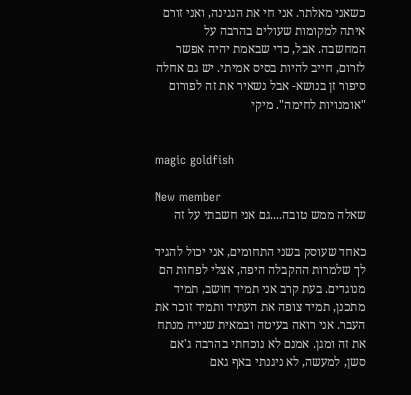כשאני מאלתר. אני חי את הנגינה, ואני זורם איתה למקומות שעולים בהרבה על המחשבה. אבל, כדי שבאמת יהיה אפשר לזרום, חייב להיות בסיס אמיתי. יש גם אחלה סיפור זן בנושא- אבל נשאיר את זה לפורום "אומנויות לחימה". מיקי


magic goldfish

New member
שאלה ממש טובה....גם אני חשבתי על זה

כאחד שעוסק בשני התחומים, אני יכול להגיד לך שלמרות ההקבלה היפה, אצלי לפחות הם מנוגדים. בעת קרב אני תמיד חושב, תמיד מתכנן, תמיד צופה את העתיד ותמיד זוכר את העבר. אני רואה בעיטה ובמאית שנייה מנתח את זה ומגן. אמנם לא נוכחתי בהרבה ג'אם סשן, למעשה, לא ניגנתי באף גאם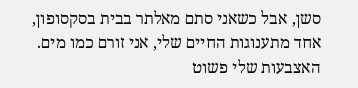סשן, אבל כשאני סתם מאלתר בבית בסקסופון, אחד מתענוגות החיים שלי, אני זורם כמו מים. האצבעות שלי פשוט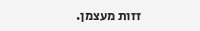זזות מעצמן.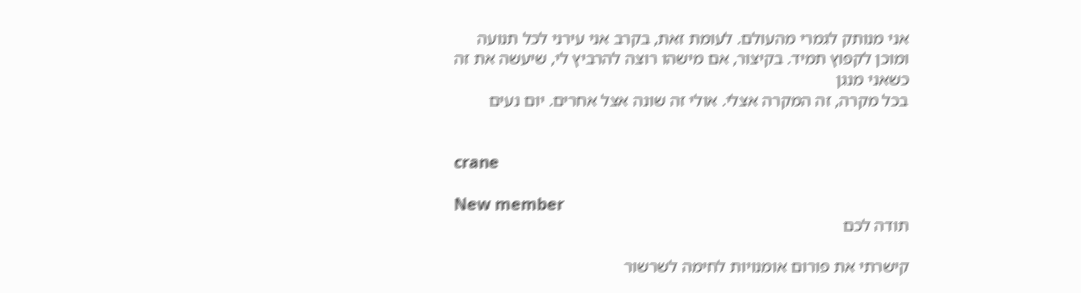אני מנותק לגמרי מהעולם. לעומת זאת, בקרב אני עירני לכל תנועה ומוכן לקפוץ תמיד. בקיצור, אם מישהו רוצה להרביץ לי, שיעשה את זה כשאני מנגן
בכל מקרה, זה המקרה אצלי. אולי זה שונה אצל אחרים. יום נעים


crane

New member
תודה לכם

קישרתי את פורום אומנויות לחימה לשרשור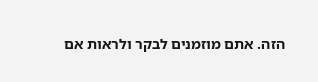הזה. אתם מוזמנים לבקר ולראות אם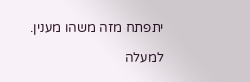יתפתח מזה משהו מענין.

למעלה